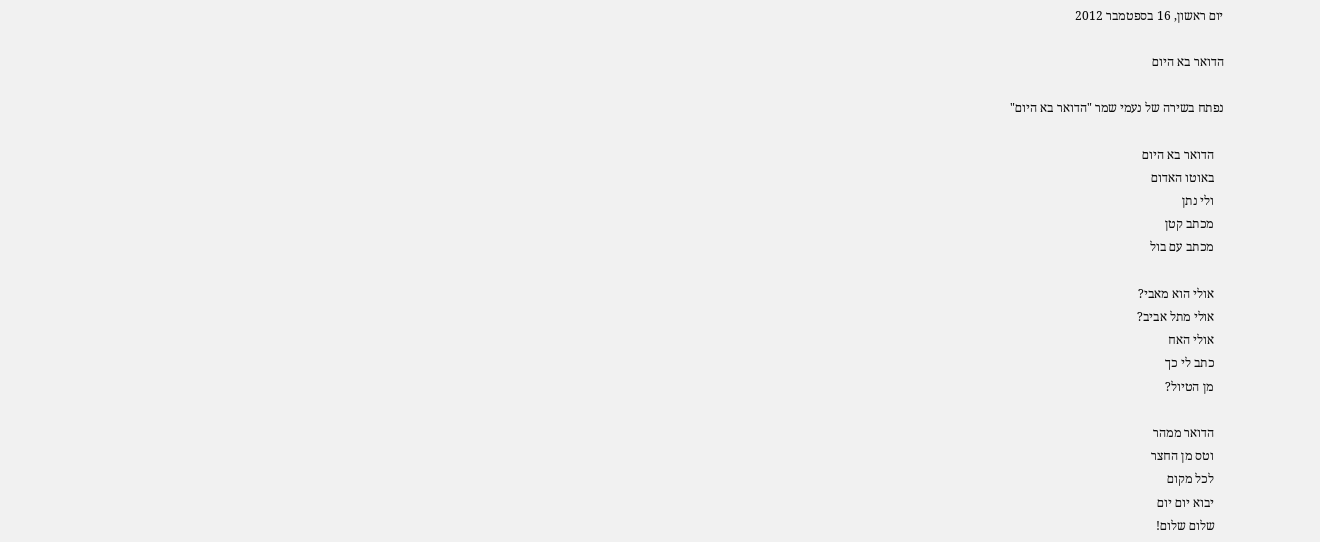יום ראשון, 16 בספטמבר 2012

הדואר בא היום

נפתח בשירה של נעמי שמר "הדואר בא היום"

   הדואר בא היום
   באוטו האדום
   ולי נתן
   מכתב קטן
   מכתב עם בול

   אולי הוא מאבי?
   אולי מתל אביב?
   אולי האח
   כתב לי כך
   מן הטיול?

   הדואר ממהר
   וטס מן החצר
   לכל מקום
   יבוא יום יום
   שלום שלום!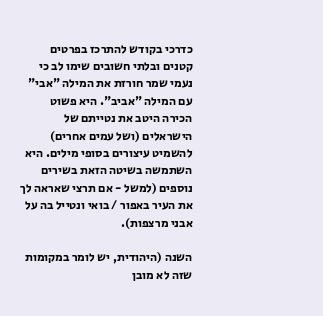כדרכי בקודש להתרכז בפרטים קטנים ובלתי חשובים שימו לב כי נעמי שמר חורזת את המילה "אבי" עם המילה "אביב". היא פשוט הכירה היטב את נטייתם של הישראלים (ושל עמים אחרים) להשמיט עיצורים בסופי מילים. היא השתמשה בשיטה הזאת בשירים נוספים (למשל - אם תרצי שאראה לך את העיר באפור / בואי ונטייל בה על אבני מרצפות).

השנה (היהודית, יש לומר במקומות שזה לא מובן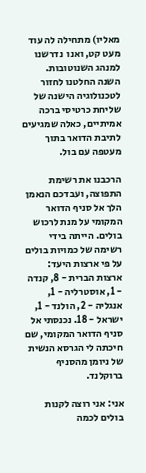מאליו) מתחילה לה עוד מעט קט, ואנו  נדרשנו למנהג השנוטובות. השנה החלטנו לחזור לטכנולוגיה הישנה של שליחת כרטיסי ברכה אמיתיים, כאלה שמגיעים לתיבת הדואר בתוך מעטפה עם בול.

הרכבנו את רשימת התפוצה, ועבדכם הנאמן הלך אל סניף הדואר המקומי על מנת לרכוש בולים. הייתה בידי רשימה של כמויות בולים על פי ארצות היעד: ארצות הברית - 8, קנדה - 1, אוסטרליה - 1, אנגליה - 2, הולנד - 1, ישראל - 18. נכנסתי אל סניף הדואר המקומי, שם חיכתה לי הגרסא הנשית של ניומן מהסניף ברוקלנד.

אני: אני רוצה לקנות בולים לכמה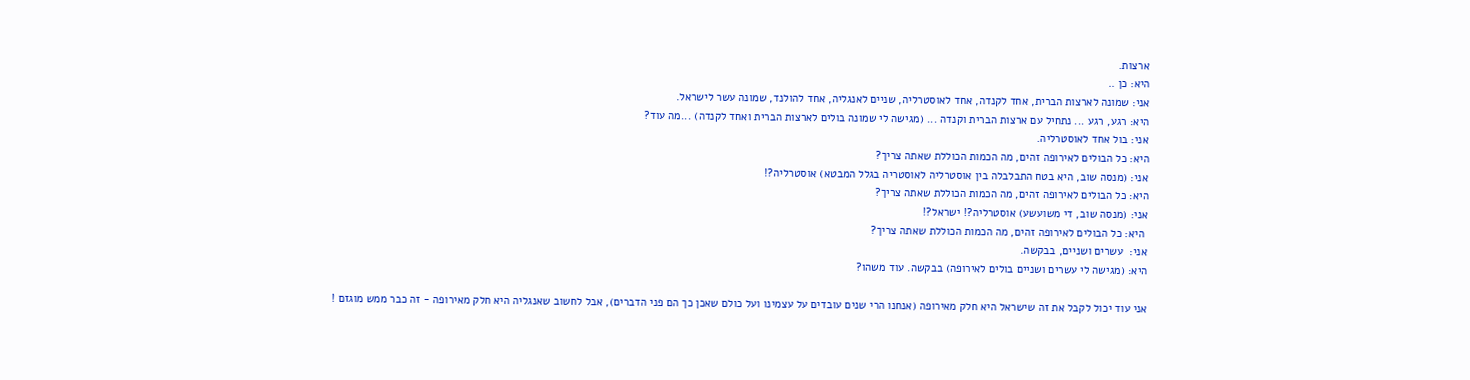ארצות.
היא: כן ..
אני: שמונה לארצות הברית, אחד לקנדה, אחד לאוסטרליה, שניים לאנגליה, אחד להולנד, שמונה עשר לישראל.
היא: רגע, רגע ... נתחיל עם ארצות הברית וקנדה ... (מגישה לי שמונה בולים לארצות הברית ואחד לקנדה) ...מה עוד?
אני: בול אחד לאוסטרליה.
היא: כל הבולים לאירופה זהים, מה הכמות הכוללת שאתה צריך?
אני: (מנסה שוב, היא בטח התבלבלה בין אוסטרליה לאוסטריה בגלל המבטא) אוסטרליה?!
היא: כל הבולים לאירופה זהים, מה הכמות הכוללת שאתה צריך?
אני: (מנסה שוב, די משועשע) אוסטרליה?! ישראל?!
 היא: כל הבולים לאירופה זהים, מה הכמות הכוללת שאתה צריך?
אני:  עשרים ושניים, בבקשה.
היא: (מגישה לי עשרים ושניים בולים לאירופה) בבקשה. עוד משהו?

אני עוד יכול לקבל את זה שישראל היא חלק מאירופה (אנחנו הרי שנים עובדים על עצמינו ועל כולם שאכן כך הם פני הדברים), אבל לחשוב שאנגליה היא חלק מאירופה - זה כבר ממש מוגזם !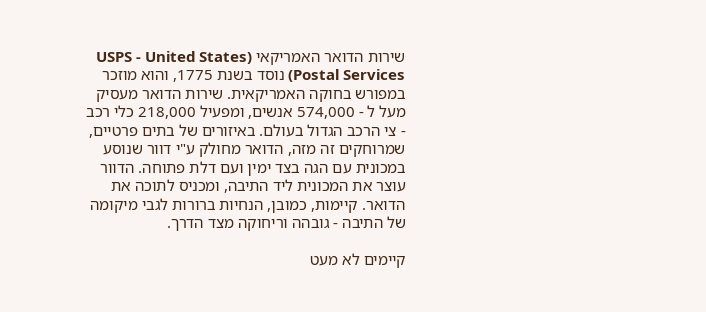שירות הדואר האמריקאי (USPS - United States Postal Services) נוסד בשנת 1775, והוא מוזכר במפורש בחוקה האמריקאית. שירות הדואר מעסיק מעל ל - 574,000 אנשים, ומפעיל 218,000 כלי רכב - צי הרכב הגדול בעולם. באיזורים של בתים פרטיים, שמרוחקים זה מזה, הדואר מחולק ע"י דוור שנוסע במכונית עם הגה בצד ימין ועם דלת פתוחה. הדוור עוצר את המכונית ליד התיבה, ומכניס לתוכה את הדואר. קיימות, כמובן, הנחיות ברורות לגבי מיקומה של התיבה - גובהה וריחוקה מצד הדרך.

קיימים לא מעט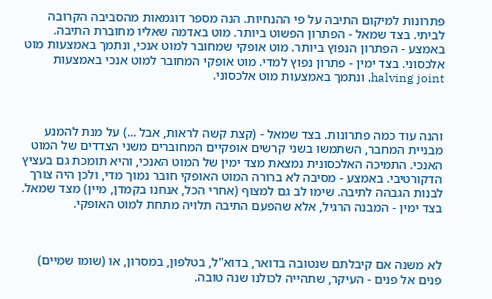פתרונות למיקום התיבה על פי ההנחיות. הנה מספר דוגמאות מהסביבה הקרובה לביתי. בצד שמאל - הפתרון הפשוט ביותר. מוט באדמה שאליו מחוברת התיבה. באמצע - הפתרון הנפוץ ביותר. מוט אופקי שמחובר למוט אנכי, ונתמך באמצעות מוט אלכסוני. בצד ימין - פתרון נפוץ למדי. מוט אופקי המחובר למוט אנכי באמצעות halving joint, ונתמך באמצעות מוט אלכסוני.



והנה עוד כמה פתרונות. בצד שמאל - (קצת קשה לראות, אבל ...) על מנת להמנע מבניית המחבר, השתמשו בשני קרשים אופקיים המחוברים משני הצדדים של המוט האנכי. התמיכה האלכסונית נמצאת מצד ימין של המוט האנכי, והיא תומכת גם בעציץ הדקורטיבי. באמצע - מסיבה לא ברורה המוט האופקי חובר נמוך מדי, ולכן היה צורך לבנות הגבהה לתיבה. שימו לב גם למצוף (אחרי הכל, אנחנו בקמדן, מיין) מצד שמאל. בצד ימין - המבנה הרגיל, אלא שהפעם התיבה תלויה מתחת למוט האופקי.



לא משנה אם קיבלתם שנטובה בדואר, בדוא"ל, בטלפון, במסרון, או (שומו שמיים) פנים אל פנים - העיקר, שתהייה לכולנו שנה טובה.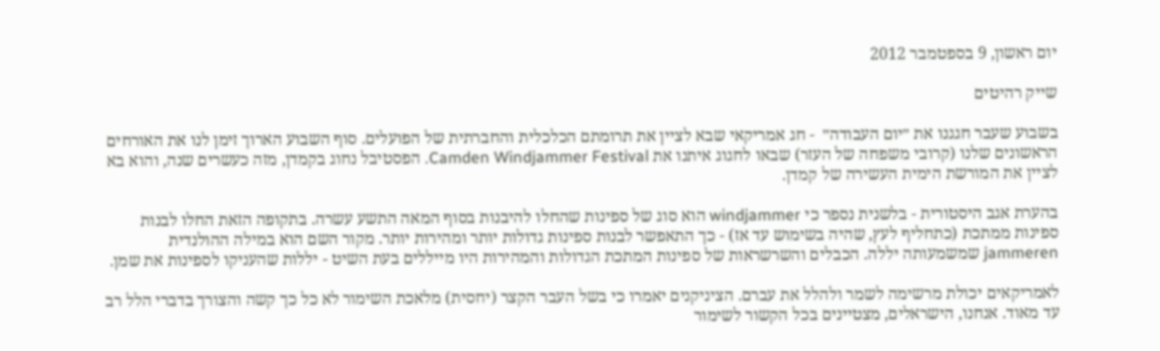יום ראשון, 9 בספטמבר 2012

שייק רהיטים

בשבוע שעבר חגגנו את ״יום העבודה״  - חג אמריקאי שבא לציין את תרומתם הכלכלית והחברתית של הפועלים. סוף השבוע הארוך זימן לנו את האורחים הראשונים שלנו (קרובי משפחה של העזר) שבאו לחגוג איתנו את Camden Windjammer Festival. הפסטיבל נחוג בקמדן, מזה כעשרים שנה, והוא בא לציין את המורשת הימית העשירה של קמדן.

בהערת אגב היסטורית - בלשנית נספר כי windjammer הוא סוג של ספינות שהחלו להיבנות בסוף המאה התשע עשרה. בתקופה הזאת החלו לבנות ספינות ממתכת (כתחליף לעץ, שהיה בשימוש עד אז) - כך התאפשר לבנות ספינות גדולות יותר ומהירות יותר. מקור השם הוא במילה ההולנדית jammeren שמשמעותה יללה. הכבלים והשרשראות של ספינות המתכת הגדולות והמהירות היו מייללים בעת השיט - יללות שהעניקו לספינות את שמן.

לאמריקאים יכולת מרשימה לשמר ולהלל את עברם. הציניקנים יאמרו כי בשל העבר הקצר (יחסית) מלאכת השימור לא כל כך קשה והצורך בדברי הלל רב עד מאוד. אנחנו, הישראלים, מצטיינים בכל הקשור לשימור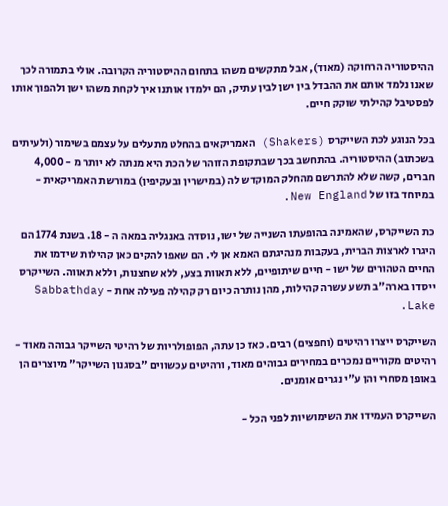ההיסטוריה הרחוקה (מאוד), אבל מתקשים משהו בתחום ההיסטוריה הקרובה. אולי בתמורה לכך שאנו נלמד אותם את ההבדל בין ישן לבין עתיק, הם ילמדו אותנו איך לקחת משהו ישן ולהפוך אותו לפסטיבל קהילתי שוקק חיים.

בכל הנוגע לכת השייקרס (Shakers) האמריקאים בהחלט מתעלים על עצמם בשימור (ולעיתים בשכתוב) ההיסטוריה. בהתחשב בכך שבתקופת הזוהר של הכת היא מנתה לא יותר מ - 4,000 חברים, קשה שלא להתרשם מהחלק המוקדש לה (במישרין ובעקיפין) במורשת האמריקאית - במיוחד בזו של New England.

כת השייקרס, שהאמינה בהופעתו השנייה של ישו, נוסדה באנגליה במאה ה - 18. בשנת 1774 הם היגרו לארצות הברית, בעקבות מנהיגתם האמא אן לי. הם שאפו להקים כאן קהילות שידמו את החיים הטהורים של ישו - חיים שיתופיים, ללא תאוות בצע, ללא שחצנות, וללא תאווה. השייקרס ייסדו בארה"ב תשע עשרה קהילות, מהן נותרה כיום רק קהילה פעילה אחת - Sabbathday Lake.

השייקרס ייצרו רהיטים (וחפצים) רבים. כאז כן עתה, הפופולריות של רהיטי השייקר גבוהה מאוד - רהיטים מקוריים נמכרים במחירים גבוהים מאוד, ורהיטים עכשווים "בסגנון השייקר" מיוצרים הן באופן מסחרי והן ע"י נגרים אומנים.

השייקרס העמידו את השימושיות לפני הכל -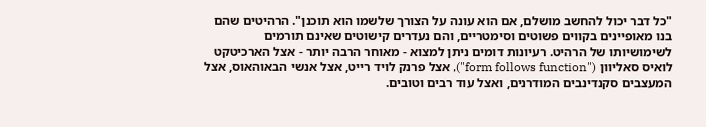"כל דבר יכול להחשב מושלם, אם הוא עונה על הצורך שלשמו הוא תוכנן". הרהיטים שהם בנו מאופיינים בקווים פשוטים וסימטריים, והם נעדרים קישוטים שאינם תורמים לשימושיותו של הרהיט. רעיונות דומים ניתן למצוא - מאוחר הרבה יותר - אצל הארכיטקט לואיס סאליוון ("form follows function"), אצל פרנק לויד רייט, אצל אנשי הבאוהאוס, אצל המעצבים סקנדינבים המודרנים, ואצל עוד רבים וטובים.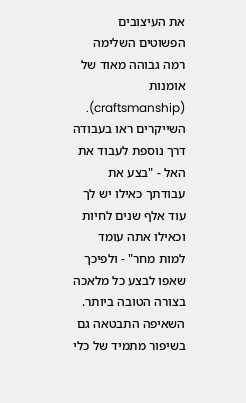את העיצובים הפשוטים השלימה רמה גבוהה מאוד של אומנות (craftsmanship). השייקרים ראו בעבודה דרך נוספת לעבוד את האל - "בצע את עבודתך כאילו יש לך עוד אלף שנים לחיות וכאילו אתה עומד למות מחר" - ולפיכך שאפו לבצע כל מלאכה בצורה הטובה ביותר. השאיפה התבטאה גם בשיפור מתמיד של כלי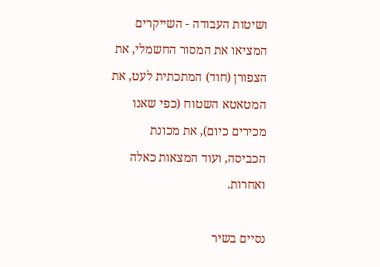ושיטות העבודה - השייקרים המציאו את המסור החשמלי, את הצפורן (חוד) המתכתית לעט, את המטאטא השטוח (כפי שאנו מכירים כיום), את מכונת הכביסה, ועוד המצאות כאלה ואחרות.

נסיים בשיר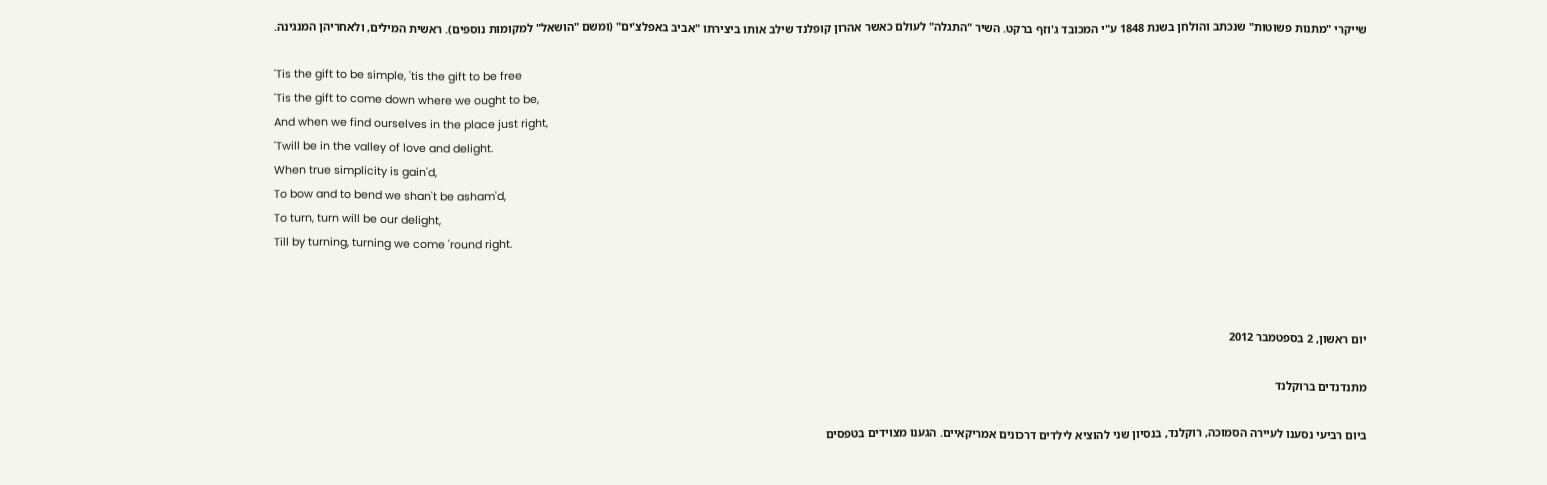שייקרי "מתנות פשוטות" שנכתב והולחן בשנת 1848 ע"י המכובד ג'וזף ברקט. השיר "התגלה" לעולם כאשר אהרון קופלנד שילב אותו ביצירתו "אביב באפלצ'ים" (ומשם "הושאל" למקומות נוספים). ראשית המילים, ולאחריהן המנגינה.

'Tis the gift to be simple, 'tis the gift to be free
'Tis the gift to come down where we ought to be,
And when we find ourselves in the place just right,
'Twill be in the valley of love and delight.
When true simplicity is gain'd,
To bow and to bend we shan't be asham'd,
To turn, turn will be our delight,
Till by turning, turning we come 'round right.



יום ראשון, 2 בספטמבר 2012

מתנדנדים ברוקלנד

ביום רביעי נסענו לעיירה הסמוכה, רוקלנד, בנסיון שני להוציא לילדים דרכונים אמריקאיים. הגענו מצוידים בטפסים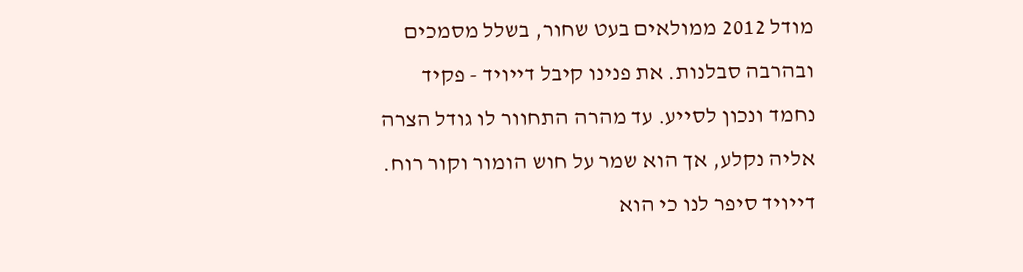מודל 2012 ממולאים בעט שחור, בשלל מסמכים ובהרבה סבלנות. את פנינו קיבל דייויד - פקיד נחמד ונכון לסייע. עד מהרה התחוור לו גודל הצרה אליה נקלע, אך הוא שמר על חוש הומור וקור רוח. דייויד סיפר לנו כי הוא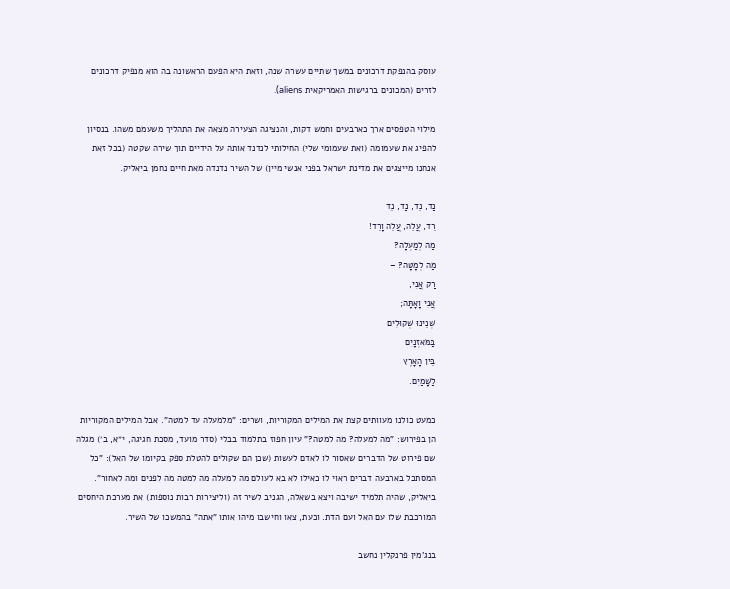עוסק בהנפקת דרכונים במשך שתיים עשרה שנה, וזאת היא הפעם הראשונה בה הוא מנפיק דרכונים לזרים (המכונים ברגישות האמריקאית aliens).

מילוי הטפסים ארך כארבעים וחמש דקות, והנציגה הצעירה מצאה את התהליך משעמם משהו. בנסיון להפיג את שעמומה (ואת שעמומי שלי) החילותי לנדנד אותה על הידיים תוך שירה שקטה (בכל זאת אנחנו מייצגים את מדינת ישראל בפני אנשי מיין) של השיר נדנדה מאת חיים נחמן ביאליק.

נַד, נֵד, נַד, נֵד
רֵד, עֲלֵה, עֲלֵה וָרֵד!
מַה לְמַעְלָה?
מַה לְמָטָּה? –
רַק אֲנִי,
אֲנִי וָאָתָּה;
שְׁנֵינוּ שְׁקוּלִים
בַּמֹּאזְנָיִם
בֵּין הָאָרֶץ
לַשָּׁמַיִם.

כמעט כולנו מעוותים קצת את המילים המקוריות, ושרים: "מלמעלה עד למטה". אבל המילים המקוריות הן בפירוש: "מה למעלה? מה למטה?" עיון חפוז בתלמוד בבלי (סדר מועד, מסכת חגיגה, י״א, ב׳) מגלה שם פירוט של הדברים שאסור לו לאדם לעשות (שכן הם שקולים להטלת ספק בקיומו של האל): "כל המסתכל בארבעה דברים ראוי לו כאילו לא בא לעולם מה למעלה מה למטה מה לפנים ומה לאחור". ביאליק, שהיה תלמיד ישיבה ויצא בשאלה, הגניב לשיר זה (וליצירות רבות נוספות) את מערכת היחסים המורכבת שלו עם האל ועם הדת. וכעת, צאו וחישבו מיהו אותו "אתה" בהמשכו של השיר.

בנג'מין פרנקלין נחשב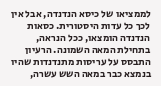לממציאו של כיסא הנדנדה, אבל אין לכך כל עדות היסטורית. כסאות הנדנדה הומצאו, ככל הנראה, בתחילת המאה השמונה. הרעיון התבסס על עריסות מתנדנדות שהיו בנמצא כבר במאה השש עשרה,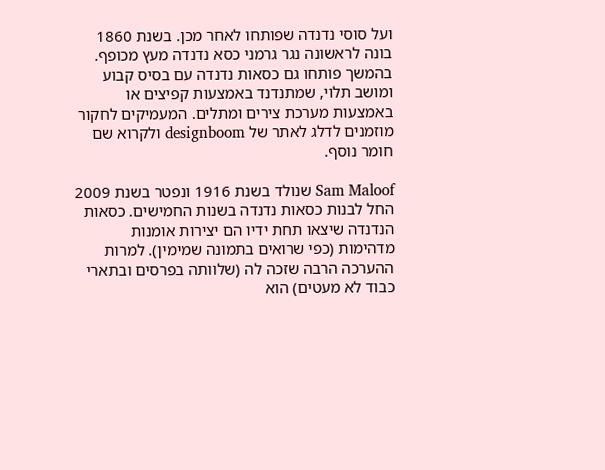ועל סוסי נדנדה שפותחו לאחר מכן. בשנת 1860 בונה לראשונה נגר גרמני כסא נדנדה מעץ מכופף. בהמשך פותחו גם כסאות נדנדה עם בסיס קבוע ומושב תלוי, שמתנדנד באמצעות קפיצים או באמצעות מערכת צירים ומתלים. המעמיקים לחקור מוזמנים לדלג לאתר של designboom ולקרוא שם חומר נוסף.

Sam Maloof שנולד בשנת 1916 ונפטר בשנת 2009 החל לבנות כסאות נדנדה בשנות החמישים. כסאות הנדנדה שיצאו תחת ידיו הם יצירות אומנות מדהימות (כפי שרואים בתמונה שמימין). למרות ההערכה הרבה שזכה לה (שלוותה בפרסים ובתארי כבוד לא מעטים) הוא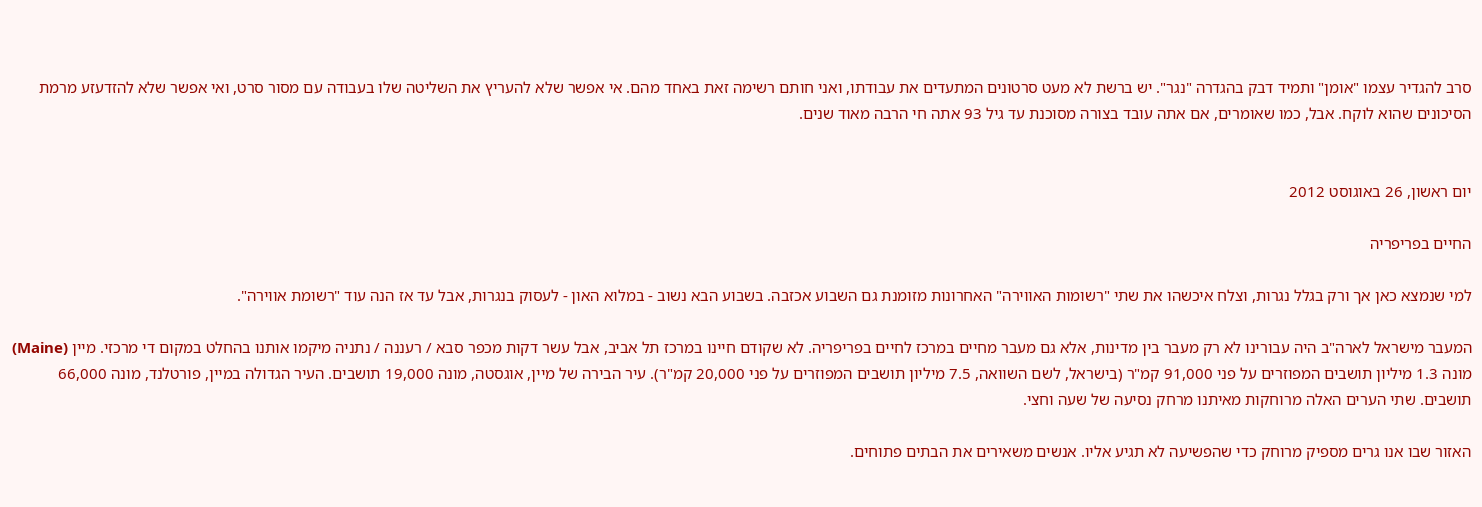סרב להגדיר עצמו "אומן" ותמיד דבק בהגדרה "נגר". יש ברשת לא מעט סרטונים המתעדים את עבודתו, ואני חותם רשימה זאת באחד מהם. אי אפשר שלא להעריץ את השליטה שלו בעבודה עם מסור סרט, ואי אפשר שלא להזדעזע מרמת הסיכונים שהוא לוקח. אבל, כמו שאומרים, אם אתה עובד בצורה מסוכנת עד גיל 93 אתה חי הרבה מאוד שנים.


יום ראשון, 26 באוגוסט 2012

החיים בפריפריה

למי שנמצא כאן אך ורק בגלל נגרות, וצלח איכשהו את שתי "רשומות האווירה" האחרונות מזומנת גם השבוע אכזבה. בשבוע הבא נשוב - במלוא האון - לעסוק בנגרות, אבל עד אז הנה עוד "רשומת אווירה".

המעבר מישראל לארה"ב היה עבורינו לא רק מעבר בין מדינות, אלא גם מעבר מחיים במרכז לחיים בפריפריה. לא שקודם חיינו במרכז תל אביב, אבל עשר דקות מכפר סבא / רעננה / נתניה מיקמו אותנו בהחלט במקום די מרכזי. מיין (Maine) מונה 1.3 מיליון תושבים המפוזרים על פני 91,000 קמ"ר (בישראל, לשם השוואה, 7.5 מיליון תושבים המפוזרים על פני 20,000 קמ"ר). עיר הבירה של מיין, אוגסטה, מונה 19,000 תושבים. העיר הגדולה במיין, פורטלנד, מונה 66,000 תושבים. שתי הערים האלה מרוחקות מאיתנו מרחק נסיעה של שעה וחצי.

האזור שבו אנו גרים מספיק מרוחק כדי שהפשיעה לא תגיע אליו. אנשים משאירים את הבתים פתוחים.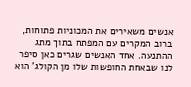אנשים משאירים את המכוניות פתוחות, ברוב המקרים עם המפתח בתוך מתג ההתנעה. אחד האנשים שגרים כאן סיפר לנו שבאחת החופשות שלו מן הקולג' הוא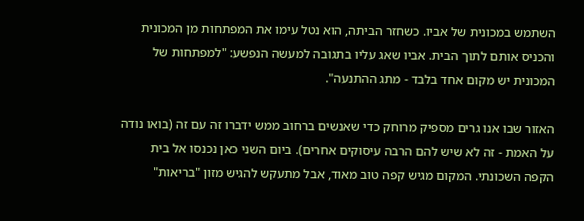השתמש במכונית של אביו. כשחזר הביתה, הוא נטל עימו את המפתחות מן המכונית והכניס אותם לתוך הבית. אביו שאג עליו בתגובה למעשה הנפשע: "למפתחות של המכונית יש מקום אחד בלבד - מתג ההתנעה".

האזור שבו אנו גרים מספיק מרוחק כדי שאנשים ברחוב ממש ידברו זה עם זה (בואו נודה על האמת - זה לא שיש להם הרבה עיסוקים אחרים). ביום השני כאן נכנסו אל בית הקפה השכונתי. המקום מגיש קפה טוב מאוד, אבל מתעקש להגיש מזון "בריאות"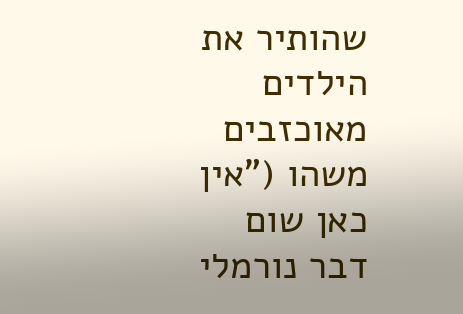שהותיר את הילדים מאוכזבים משהו ("אין כאן שום דבר נורמלי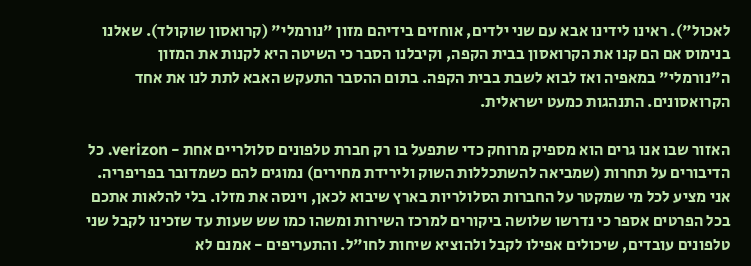לאכול"). ראינו לידינו אבא עם שני ילדים, אוחזים בידיהם מזון "נורמלי" (קרואסון שוקולד). שאלנו בנימוס אם הם קנו את הקרואסון בבית הקפה, וקיבלנו הסבר כי השיטה היא לקנות את המזון ה"נורמלי" במאפיה ואז לבוא לשבת בבית הקפה. בתום ההסבר התעקש האבא לתת לנו את אחד הקרואסונים. התנהגות כמעט ישראלית.

האזור שבו אנו גרים הוא מספיק מרוחק כדי שתפעל בו רק חברת טלפונים סלולריים אחת - verizon. כל הדיבורים על תחרות (שמביאה להשתכללות השוק ולירידת מחירים) נמוגים להם כשמדובר בפריפריה. אני מציע לכל מי שמקטר על החברות הסלולריות בארץ שיבוא לכאן, וינסה את מזלו. בלי להלאות אתכם בכל הפרטים אספר כי נדרשו שלושה ביקורים למרכז השירות ומשהו כמו שש שעות עד שזכינו לקבל שני טלפונים עובדים, שיכולים אפילו לקבל ולהוציא שיחות לחו"ל. והתעריפים - אמנם לא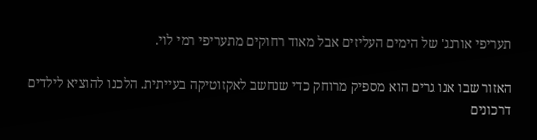תעריפי אורנג' של הימים העליזים אבל מאוד רחוקים מתעריפי רמי לוי.

האזור שבו אנו גרים הוא מספיק מרוחק כדי שנחשב לאקזוטיקה בעייתית. הלכנו להוציא לילדים דרכונים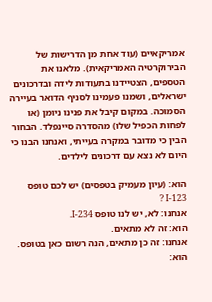אמריקאיים (עוד אחת מן הדרישות של הבירוקרטיה האמריקאית). מלאנו את הטספים, הצטיידנו בתעודות לידה ובדרכונים ישראלים, ושמנו פעמינו לסניף הדואר בעיירה הסמוכה. במקום קיבל את פנינו ניומן (או לפחות הכפיל שלו) מהסדרה סיינפלד. הבחור הבין כי מדובר במקרה בעייתי, ואנחנו הבנו כי היום לא נצא עם דרכונים לילדים.

הוא: (עיון מעמיק בטפסים) יש לכם טופס I-123 ?
אנחנו: לא, יש לנו טופס I-234.
הוא: זה לא מתאים.
אנחנו: זה כן מתאים, הנה רשום כאן בטופס.
הוא: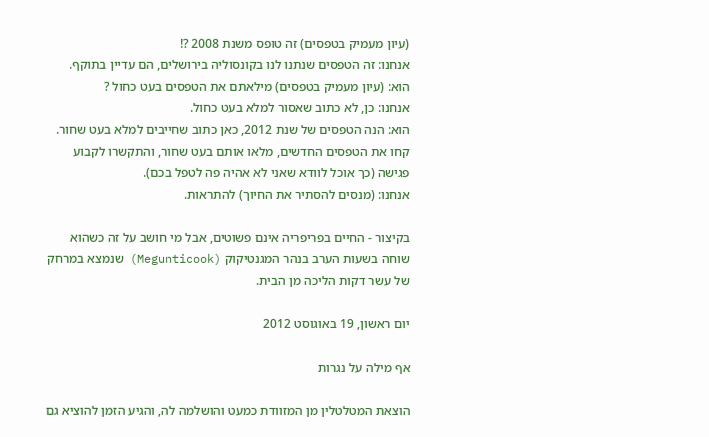(עיון מעמיק בטפסים) זה טופס משנת 2008 ?!
אנחנו: זה הטפסים שנתנו לנו בקונסוליה בירושלים, הם עדיין בתוקף.
הוא: (עיון מעמיק בטפסים) מילאתם את הטפסים בעט כחול ?
אנחנו: כן, לא כתוב שאסור למלא בעט כחול.
הוא: הנה הטפסים של שנת 2012, כאן כתוב שחייבים למלא בעט שחור. קחו את הטפסים החדשים, מלאו אותם בעט שחור, והתקשרו לקבוע פגישה (כך אוכל לוודא שאני לא אהיה פה לטפל בכם).
אנחנו: (מנסים להסתיר את החיוך) להתראות.

בקיצור - החיים בפריפריה אינם פשוטים, אבל מי חושב על זה כשהוא שוחה בשעות הערב בנהר המגנטיקוק (Megunticook) שנמצא במרחק של עשר דקות הליכה מן הבית.

יום ראשון, 19 באוגוסט 2012

אף מילה על נגרות

הוצאת המטלטלין מן המזוודת כמעט והושלמה לה, והגיע הזמן להוציא גם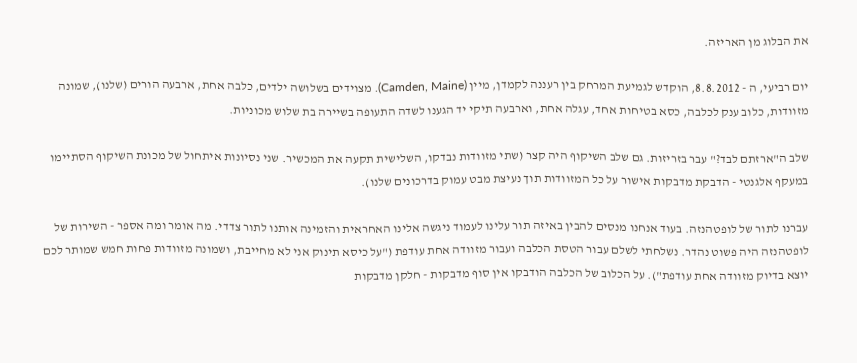את הבלוג מן האריזה.

יום רביעי, ה - 8.8.2012, הוקדש לגמיעת המרחק בין רעננה לקמדן, מיין (Camden, Maine). מצוידים בשלושה ילדים, כלבה אחת, ארבעה הורים (שלנו), שמונה מזוודות, כלוב ענק לכלבה, כסא בטיחות אחד, עגלה אחת, וארבעה תיקי יד הגענו לשדה התעופה בשיירה בת שלוש מכוניות.

שלב ה"ארזתם לבד?" עבר בזריזות. גם שלב השיקוף היה קצר (שתי מזוודות נבדקו, השלישית תקעה את המכשיר. שני נסיונות איתחול של מכונת השיקוף הסתיימו במעקף אלגנטי - הדבקת מדבקות אישור על כל המזוודות תוך נעיצת מבט עמוק בדרכונים שלנו).

עברנו לתור של לופטהנזה. בעוד אנחנו מנסים להבין באיזה תור עלינו לעמוד ניגשה אלינו האחראית והזמינה אותנו לתור צדדי. מה אומר ומה אספר - השירות של לופטהנזה היה פשוט נהדר. נשלחתי לשלם עבור הטסת הכלבה ועבור מזוודה אחת עודפת ("על כיסא תינוק אני לא מחייבת, ושמונה מזוודות פחות חמש שמותר לכם יוצא בדיוק מזוודה אחת עודפת"). על הכלוב של הכלבה הודבקו אין סוף מדבקות - חלקן מדבקות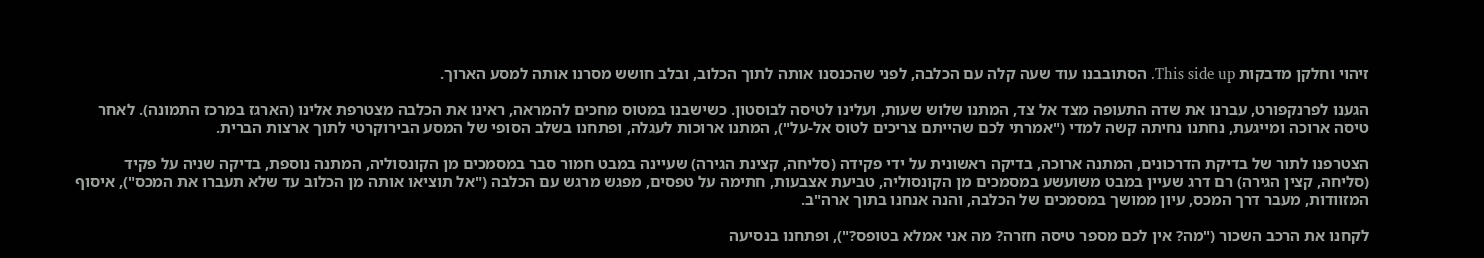זיהוי וחלקן מדבקות This side up. הסתובבנו עוד שעה קלה עם הכלבה, לפני שהכנסנו אותה לתוך הכלוב, ובלב חושש מסרנו אותה למסע הארוך.

הגענו לפרנקפורט, עברנו את שדה התעופה מצד אל צד, המתנו שלוש שעות, ועלינו לטיסה לבוסטון. כשישבנו במטוס מחכים להמראה, ראינו את הכלבה מצטרפת אלינו (הארגז במרכז התמונה). לאחר טיסה ארוכה ומייגעת, נחתנו נחיתה קשה למדי ("אמרתי לכם שהייתם צריכים לטוס אל-על"), המתנו ארוכות לעגלה, ופתחנו בשלב הסופי של המסע הבירוקרטי לתוך ארצות הברית.

הצטרפנו לתור של בדיקת הדרכונים, המתנה ארוכה, בדיקה ראשונית על ידי פקידה (סליחה, קצינת הגירה) שעיינה במבט חמור סבר במסמכים מן הקונסוליה, המתנה נוספת, בדיקה שניה על פקיד (סליחה, קצין הגירה) רם דרג שעיין במבט משועשע במסמכים מן הקונסוליה, טביעת אצבעות, חתימה על טפסים, מפגש מרגש עם הכלבה ("אל תוציאו אותה מן הכלוב עד שלא תעברו את המכס"), איסוף המזוודות, מעבר דרך המכס, עיון ממושך במסמכים של הכלבה, והנה אנחנו בתוך ארה"ב.

לקחנו את הרכב השכור ("מה? אין לכם מספר טיסה חזרה? מה אני אמלא בטופס?"), ופתחנו בנסיעה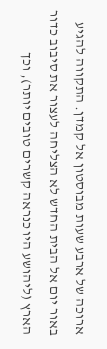ארוכה של ארבע שעות מבוסטון אל קמדן. התקווה להגיע באור יום אל הבית החדש לא הצליחה לעצור את סיבוב כדור הארץ (ליהושע היו כנראה קשרים טובים יותר), וכך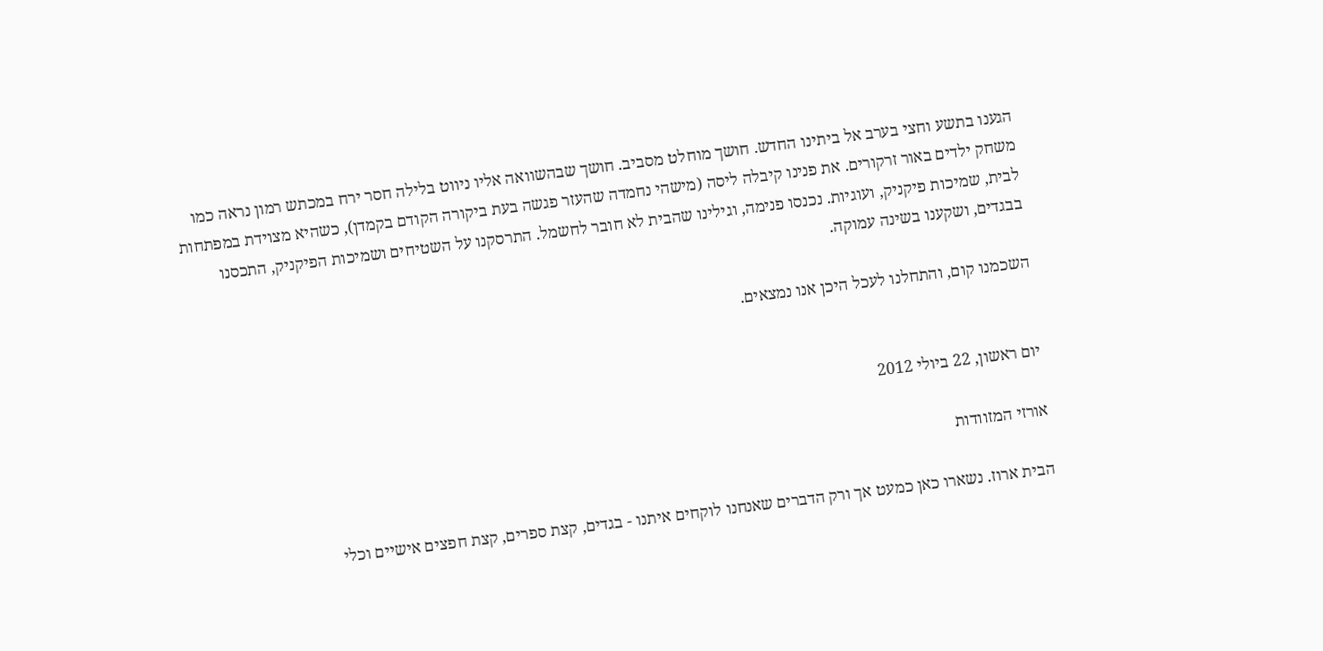הגענו בתשע וחצי בערב אל ביתינו החדש. חושך מוחלט מסביב. חושך שבהשוואה אליו ניווט בלילה חסר ירח במכתש רמון נראה כמו משחק ילדים באור זרקורים. את פנינו קיבלה ליסה (מישהי נחמדה שהעזר פגשה בעת ביקורה הקודם בקמדן), כשהיא מצוידת במפתחות לבית, שמיכות פיקניק, ועוגיות. נכנסו פנימה, וגילינו שהבית לא חובר לחשמל. התרסקנו על השטיחים ושמיכות הפיקניק, התכסנו בבגדים, ושקענו בשינה עמוקה.

השכמנו קום, והתחלנו לעכל היכן אנו נמצאים.


יום ראשון, 22 ביולי 2012

אורזי המזוודות

הבית ארוז. נשארו כאן כמעט אך ורק הדברים שאנחנו לוקחים איתנו - בגדים, קצת ספרים, קצת חפצים אישיים וכלי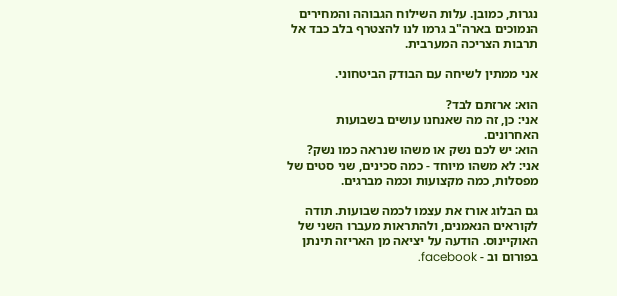נגרות, כמובן. עלות השילוח הגבוהה והמחירים הנמוכים בארה"ב גרמו לנו להצטרף בלב כבד אל תרבות הצריכה המערבית.

אני ממתין לשיחה עם הבודק הביטחוני.

הוא: ארזתם לבד?
אני: כן, זה מה שאנחנו עושים בשבועות האחרונים.
הוא: יש לכם נשק או משהו שנראה כמו נשק?
אני: לא משהו מיוחד - כמה סכינים, שני סטים של מפסלות, כמה מקצועות וכמה מברגים.

גם הבלוג אורז את עצמו לכמה שבועות. תודה לקוראים הנאמנים, ולהתראות מעברו השני של האוקיינוס. הודעה על יציאה מן האריזה תינתן בפורום וב - facebook.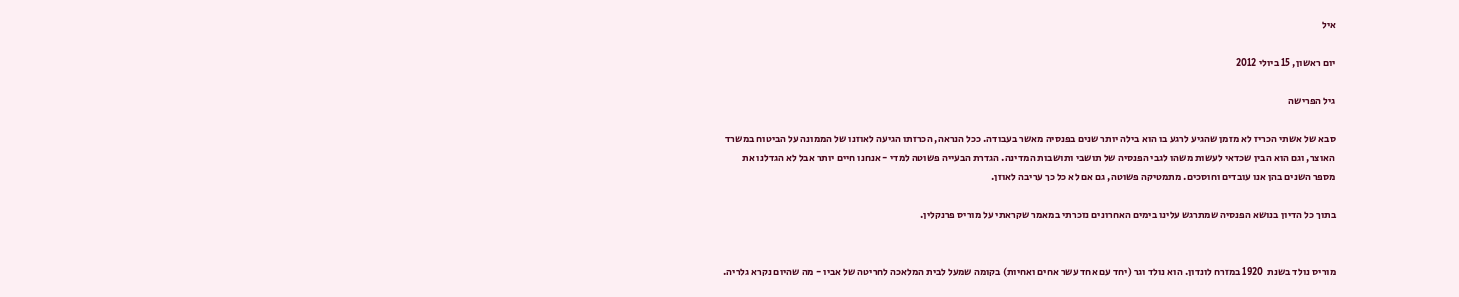איל

יום ראשון, 15 ביולי 2012

גיל הפרישה

סבא של אשתי הכריז לא מזמן שהגיע לרגע בו הוא בילה יותר שנים בפנסיה מאשר בעבודה. ככל הנראה, הכרזתו הגיעה לאוזנו של הממונה על הביטוח במשרד האוצר, וגם הוא הבין שכדאי לעשות משהו לגבי הפנסיה של תושבי ותושבות המדינה. הגדרת הבעייה פשוטה למדי - אנחנו חיים יותר אבל לא הגדלנו את מספר השנים בהן אנו עובדים וחוסכים. מתמטיקה פשוטה, גם אם לא כל כך עריבה לאוזן.

בתוך כל הדיון בנושא הפנסיה שמתרגש עלינו בימים האחרונים נזכרתי במאמר שקראתי על מוריס פרנקלין.


מוריס נולד בשנת  1920 במזרח לונדון. הוא נולד וגר (יחד עם אחד עשר אחים ואחיות) בקומה שמעל לבית המלאכה לחריטה של אביו - מה שהיום נקרא גלריה.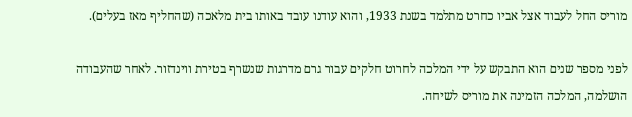מוריס החל לעבוד אצל אביו כחרט מתלמד בשנת 1933, והוא עודנו עובד באותו בית מלאכה (שהחליף מאז בעלים).

לפני מספר שנים הוא התבקש על ידי המלכה לחרוט חלקים עבור גרם מדרגות שנשרף בטירת ווינדזור. לאחר שהעבודה הושלמה, המלכה הזמינה את מוריס לשיחה.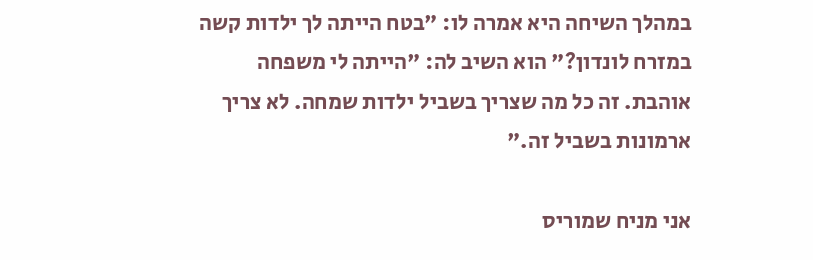במהלך השיחה היא אמרה לו: "בטח הייתה לך ילדות קשה במזרח לונדון?" הוא השיב לה: "הייתה לי משפחה אוהבת. זה כל מה שצריך בשביל ילדות שמחה. לא צריך ארמונות בשביל זה."

אני מניח שמוריס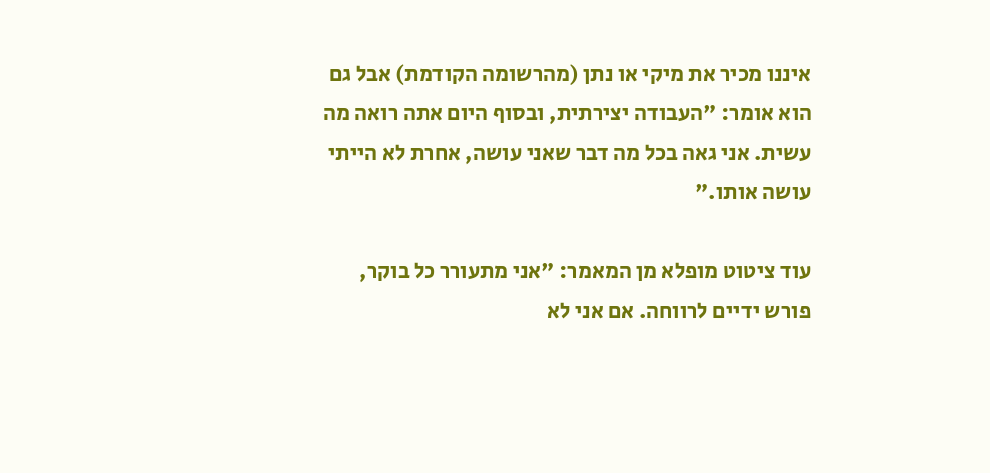איננו מכיר את מיקי או נתן (מהרשומה הקודמת) אבל גם הוא אומר: "העבודה יצירתית, ובסוף היום אתה רואה מה עשית. אני גאה בכל מה דבר שאני עושה, אחרת לא הייתי עושה אותו."

עוד ציטוט מופלא מן המאמר: "אני מתעורר כל בוקר, פורש ידיים לרווחה. אם אני לא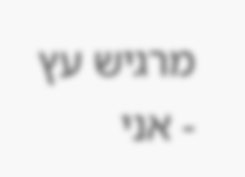מרגיש עץ - אני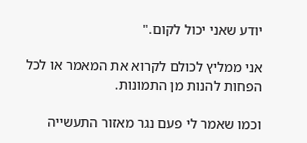יודע שאני יכול לקום."

אני ממליץ לכולם לקרוא את המאמר או לכל הפחות להנות מן התמונות.

וכמו שאמר לי פעם נגר מאזור התעשייה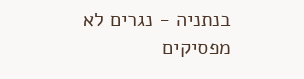בנתניה - נגרים לא מפסיקים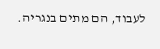לעבוד, הם מתים בנגריה.